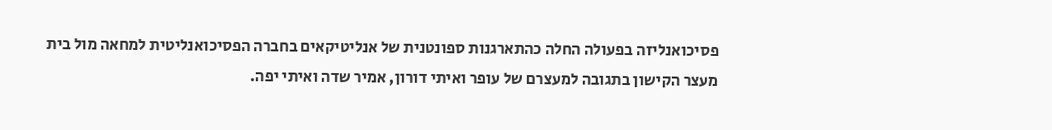פסיכואנליזה בפעולה החלה כהתארגנות ספונטנית של אנליטיקאים בחברה הפסיכואנליטית למחאה מול בית מעצר הקישון בתגובה למעצרם של עופר ואיתי דורון, אמיר שדה ואיתי יפה.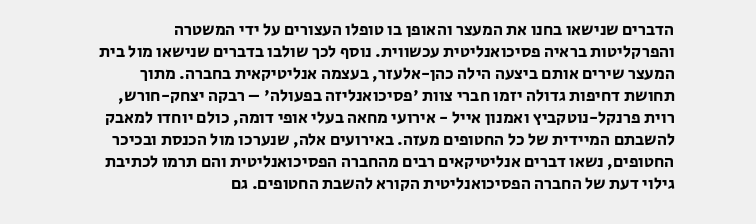הדברים שנישאו בחנו את המעצר והאופן בו טופלו העצורים על ידי המשטרה והפרקליטות בראיה פסיכואנליטית עכשווית. נוסף לכך שולבו בדברים שנישאו מול בית המעצר שירים אותם ביצעה הילה כהן-אלעזר, בעצמה אנליטיקאית בחברה. מתוך תחושת דחיפות גדולה יזמו חברי צוות 'פסיכואנליזה בפעולה' – רבקה יצחק-חורש, רוית פרנקל-נוטקביץ ואמנון אייל - אירועי מחאה בעלי אופי דומה, כולם יוחדו למאבק להשבתם המיידית של כל החטופים מעזה. באירועים אלה, שנערכו מול הכנסת ובכיכר החטופים, נשאו דברים אנליטיקאים רבים מהחברה הפסיכואנליטית והם תרמו לכתיבת גילוי דעת של החברה הפסיכואנליטית הקורא להשבת החטופים. גם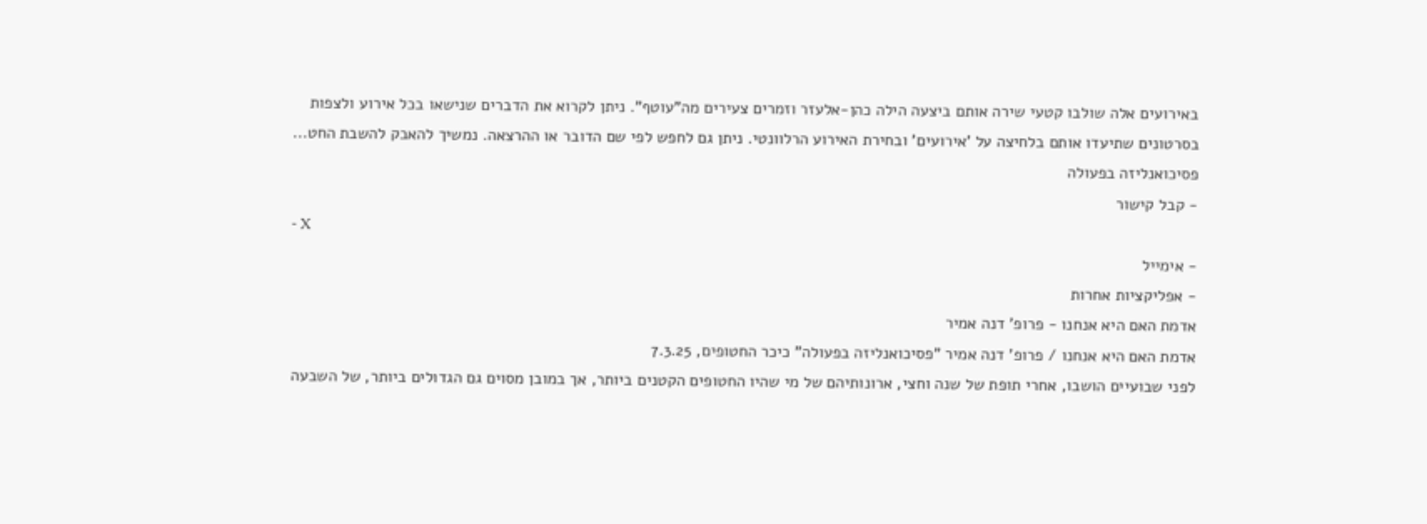באירועים אלה שולבו קטעי שירה אותם ביצעה הילה כהן-אלעזר וזמרים צעירים מה"עוטף". ניתן לקרוא את הדברים שנישאו בכל אירוע ולצפות בסרטונים שתיעדו אותם בלחיצה על 'אירועים' ובחירת האירוע הרלוונטי. ניתן גם לחפש לפי שם הדובר או ההרצאה. נמשיך להאבק להשבת החט...
פסיכואנליזה בפעולה
- קבל קישור
- X
- אימייל
- אפליקציות אחרות
אדמת האם היא אנחנו - פרופ' דנה אמיר
אדמת האם היא אנחנו / פרופ' דנה אמיר "פסיכואנליזה בפעולה" כיכר החטופים, 7.3.25
לפני שבועיים הושבו, אחרי תופת של שנה וחצי, ארונותיהם של מי שהיו החטופים הקטנים ביותר, אך במובן מסוים גם הגדולים ביותר, של השבעה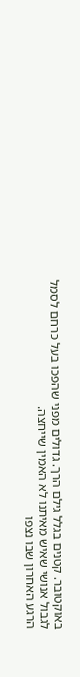באוקטובר. קטנים בגלל גילם הרך. גדולים מפני שהפכו בעל כרחם לסמל לגבול אנושי שאיש מאיתנו לא האמין שייחצה.
הרגע האחרון שבו נצפו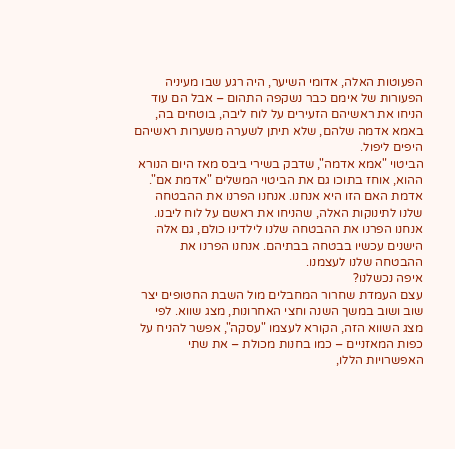הפעוטות האלה, אדומי השיער, היה רגע שבו מעיניה הפעורות של אימם כבר נשקפה התהום – אבל הם עוד הניחו את ראשיהם הזעירים על לוח ליבה, בוטחים בה, באמא אדמה שלהם, שלא תיתן לשערה משערות ראשיהם היפים ליפול.
הביטוי "אמא אדמה", שדבק בשירי ביבס מאז היום הנורא ההוא, אוחז בתוכו גם את הביטוי המשלים "אדמת אם". אדמת האם הזו היא אנחנו. אנחנו הפרנו את ההבטחה שלנו לתינוקות האלה, שהניחו את ראשם על לוח ליבנו. אנחנו הפרנו את ההבטחה שלנו לילדינו כולם, גם אלה הישנים עכשיו בבטחה בבתיהם. אנחנו הפרנו את ההבטחה שלנו לעצמנו.
איפה נכשלנו?
עצם העמדת שחרור המחבלים מול השבת החטופים יצר שוב ושוב במשך השנה וחצי האחרונות, מצג שווא. לפי מצג השווא הזה, הקורא לעצמו "עסקה", אפשר להניח על כפות המאזניים – כמו בחנות מכולת – את שתי האפשרויות הללו,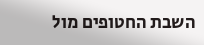השבת החטופים מול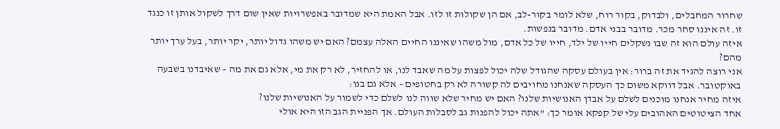שחרור המחבלים, ולבדוק, בקור רוח, שלא לומר בקור-לב, אם הן שקולות זו לזו. אבל האמת היא שמדובר באפשרויות שאין שום דרך לשקול אותן זו כנגד זו. זה איננו סחר מכר. מדובר בבני אדם. מדובר בנפשות.
איזה עולם הוא זה שבו נשקלים חייו של ילד, חייו של כל אדם, מול משהו שאיננו החיים האלה עצמם? האם יש משהו גדול יותר, יקר יותר, בעל ערך יותר מהם?
אני רוצה להגיד את זה ברור: אין בעולם עסקה שהגודל שלה יכול לפצות על מה שאבד לנו, או להחזיר, לא רק את מי, אלא גם את מה – שאיבדנו בשבעה באוקטובר. אבל דווקא משום כך העסקה שאנחנו מחויבים לה קשורה לא רק בחטופים – אלא גם בנו:
איזה מחיר אנחנו מוכנים לשלם על אבדן האנושיות שלנו? האם יש מחיר שלא שווה לנו לשלם כדי לשמור על האנושיות שלנו?
אחד הציטוטים האהובים עלי של קפקא אומר כך: "אתה יכול להפנות גב לסבלות העולם. אך הפניית הגב הזו היא אולי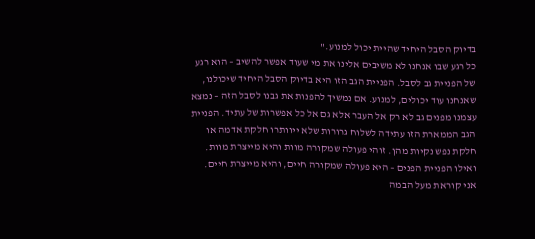בדיוק הסבל היחיד שהיית יכול למנוע."
כל רגע שבו אנחנו לא משיבים אלינו את מי שעוד אפשר להשיב – הוא רגע של הפניית גב לסבל. הפניית הגב הזו היא בדיוק הסבל היחיד שיכולנו, שאנחנו עוד יכולים, למנוע. אם נמשיך להפנות את גבנו לסבל הזה – נמצא עצמנו מפנים גב לא רק אל העבר אלא גם אל כל אפשרות של עתיד. הפניית הגב הממארת הזו עתידה לשלוח גרורות שלא ייוותרו חלקת אדמה או חלקת נפש נקיות מהן. זוהי פעולה שמקורה מוות והיא מייצרת מוות. ואילו הפניית הפנים – היא פעולה שמקורה חיים, והיא מייצרת חיים. אני קוראת מעל הבמה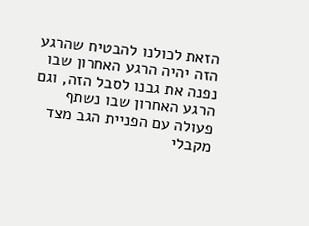הזאת לכולנו להבטיח שהרגע הזה יהיה הרגע האחרון שבו נפנה את גבנו לסבל הזה, וגם הרגע האחרון שבו נשתף פעולה עם הפניית הגב מצד מקבלי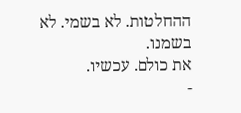ההחלטות. לא בשמי. לא בשמנו.
את כולם. עכשיו.
-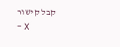קבל קישור
- X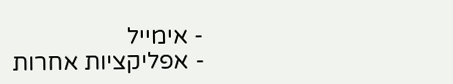- אימייל
- אפליקציות אחרות